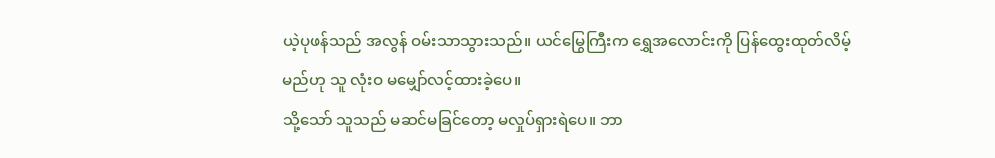ယဲ့ပုဖန်သည် အလွန် ဝမ်းသာသွားသည်။ ယင်မြွေကြီးက ရွှေအလောင်းကို ပြန်ထွေးထုတ်လိမ့်မည်ဟု သူ လုံးဝ မမျှော်လင့်ထားခဲ့ပေ။
သို့သော် သူသည် မဆင်မခြင်တော့ မလှုပ်ရှားရဲပေ။ ဘာ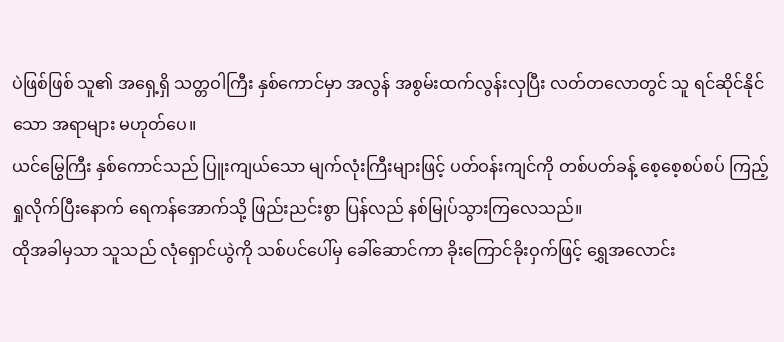ပဲဖြစ်ဖြစ် သူ၏ အရှေ့ရှိ သတ္တဝါကြီး နှစ်ကောင်မှာ အလွန် အစွမ်းထက်လွန်းလှပြီး လတ်တလောတွင် သူ ရင်ဆိုင်နိုင်သော အရာများ မဟုတ်ပေ။
ယင်မြွေကြီး နှစ်ကောင်သည် ပြူးကျယ်သော မျက်လုံးကြီးများဖြင့် ပတ်ဝန်းကျင်ကို တစ်ပတ်ခန့် စေ့စေ့စပ်စပ် ကြည့်ရှုလိုက်ပြီးနောက် ရေကန်အောက်သို့ ဖြည်းညင်းစွာ ပြန်လည် နစ်မြုပ်သွားကြလေသည်။
ထိုအခါမှသာ သူသည် လုံရှောင်ယွဲကို သစ်ပင်ပေါ်မှ ခေါ်ဆောင်ကာ ခိုးကြောင်ခိုးဝှက်ဖြင့် ရွှေအလောင်း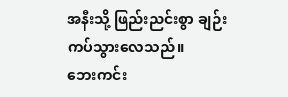အနီးသို့ ဖြည်းညင်းစွာ ချဉ်းကပ်သွားလေသည်။
ဘေးကင်း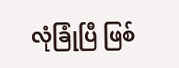လုံခြုံပြီ ဖြစ်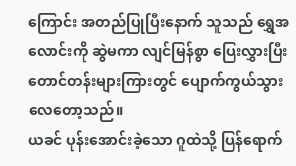ကြောင်း အတည်ပြုပြီးနောက် သူသည် ရွှေအလောင်းကို ဆွဲမကာ လျင်မြန်စွာ ပြေးလွှားပြီး တောင်တန်းများကြားတွင် ပျောက်ကွယ်သွားလေတော့သည်။
ယခင် ပုန်းအောင်းခဲ့သော ဂူထဲသို့ ပြန်ရောက်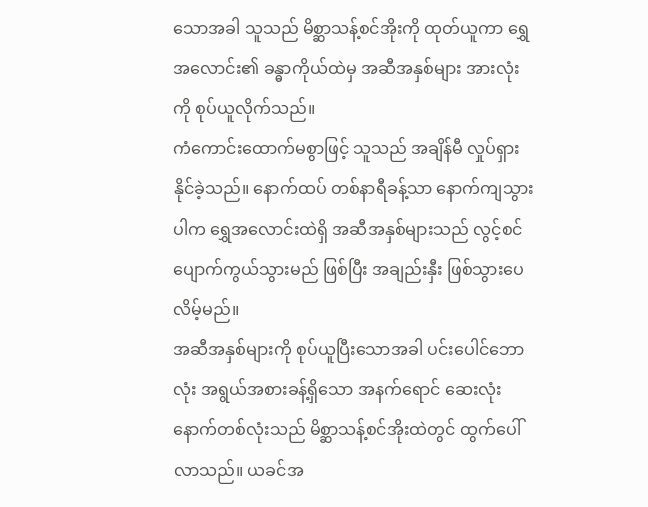သောအခါ သူသည် မိစ္ဆာသန့်စင်အိုးကို ထုတ်ယူကာ ရွှေအလောင်း၏ ခန္ဓာကိုယ်ထဲမှ အဆီအနှစ်များ အားလုံးကို စုပ်ယူလိုက်သည်။
ကံကောင်းထောက်မစွာဖြင့် သူသည် အချိန်မီ လှုပ်ရှားနိုင်ခဲ့သည်။ နောက်ထပ် တစ်နာရီခန့်သာ နောက်ကျသွားပါက ရွှေအလောင်းထဲရှိ အဆီအနှစ်များသည် လွင့်စင်ပျောက်ကွယ်သွားမည် ဖြစ်ပြီး အချည်းနှီး ဖြစ်သွားပေလိမ့်မည်။
အဆီအနှစ်များကို စုပ်ယူပြီးသောအခါ ပင်းပေါင်ဘောလုံး အရွယ်အစားခန့်ရှိသော အနက်ရောင် ဆေးလုံး နောက်တစ်လုံးသည် မိစ္ဆာသန့်စင်အိုးထဲတွင် ထွက်ပေါ်လာသည်။ ယခင်အ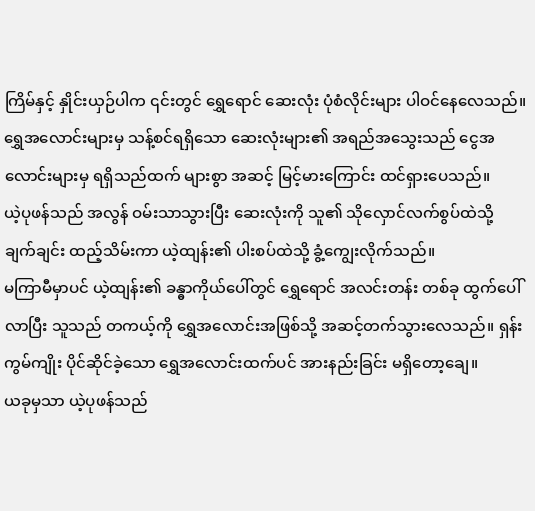ကြိမ်နှင့် နှိုင်းယှဉ်ပါက ၎င်းတွင် ရွှေရောင် ဆေးလုံး ပုံစံလိုင်းများ ပါဝင်နေလေသည်။
ရွှေအလောင်းများမှ သန့်စင်ရရှိသော ဆေးလုံးများ၏ အရည်အသွေးသည် ငွေအလောင်းများမှ ရရှိသည်ထက် များစွာ အဆင့် မြင့်မားကြောင်း ထင်ရှားပေသည်။
ယဲ့ပုဖန်သည် အလွန် ဝမ်းသာသွားပြီး ဆေးလုံးကို သူ၏ သိုလှောင်လက်စွပ်ထဲသို့ ချက်ချင်း ထည့်သိမ်းကာ ယဲ့ထျန်း၏ ပါးစပ်ထဲသို့ ခွံ့ကျွေးလိုက်သည်။
မကြာမီမှာပင် ယဲ့ထျန်း၏ ခန္ဓာကိုယ်ပေါ်တွင် ရွှေရောင် အလင်းတန်း တစ်ခု ထွက်ပေါ်လာပြီး သူသည် တကယ့်ကို ရွှေအလောင်းအဖြစ်သို့ အဆင့်တက်သွားလေသည်။ ရှန်းကွမ်ကျိုး ပိုင်ဆိုင်ခဲ့သော ရွှေအလောင်းထက်ပင် အားနည်းခြင်း မရှိတော့ချေ။
ယခုမှသာ ယဲ့ပုဖန်သည်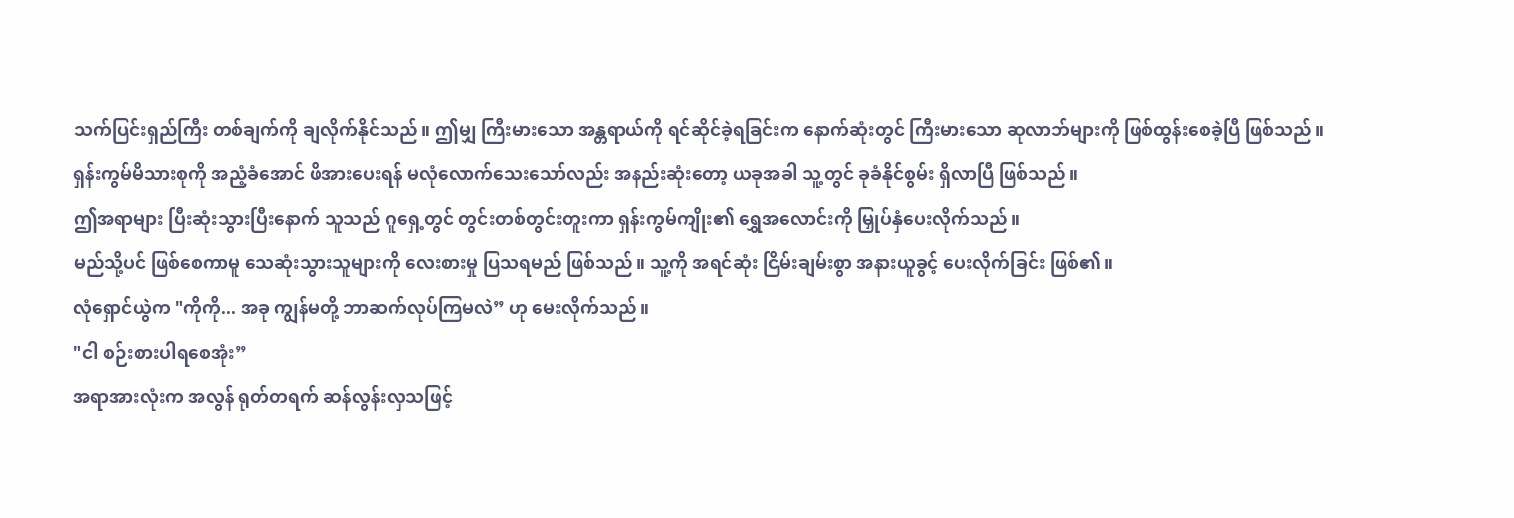သက်ပြင်းရှည်ကြီး တစ်ချက်ကို ချလိုက်နိုင်သည်။ ဤမျှ ကြီးမားသော အန္တရာယ်ကို ရင်ဆိုင်ခဲ့ရခြင်းက နောက်ဆုံးတွင် ကြီးမားသော ဆုလာဘ်များကို ဖြစ်ထွန်းစေခဲ့ပြီ ဖြစ်သည်။
ရှန်းကွမ်မိသားစုကို အညံ့ခံအောင် ဖိအားပေးရန် မလုံလောက်သေးသော်လည်း အနည်းဆုံးတော့ ယခုအခါ သူ့တွင် ခုခံနိုင်စွမ်း ရှိလာပြီ ဖြစ်သည်။
ဤအရာများ ပြီးဆုံးသွားပြီးနောက် သူသည် ဂူရှေ့တွင် တွင်းတစ်တွင်းတူးကာ ရှန်းကွမ်ကျိုး၏ ရွှေအလောင်းကို မြှုပ်နှံပေးလိုက်သည်။
မည်သို့ပင် ဖြစ်စေကာမူ သေဆုံးသွားသူများကို လေးစားမှု ပြသရမည် ဖြစ်သည်။ သူ့ကို အရင်ဆုံး ငြိမ်းချမ်းစွာ အနားယူခွင့် ပေးလိုက်ခြင်း ဖြစ်၏။
လုံရှောင်ယွဲက "ကိုကို... အခု ကျွန်မတို့ ဘာဆက်လုပ်ကြမလဲ” ဟု မေးလိုက်သည်။
"ငါ စဉ်းစားပါရစေအုံး”
အရာအားလုံးက အလွန် ရုတ်တရက် ဆန်လွန်းလှသဖြင့်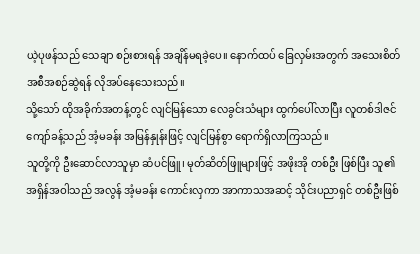ယဲ့ပုဖန်သည် သေချာ စဉ်းစားရန် အချိန်မရခဲ့ပေ။ နောက်ထပ် ခြေလှမ်းအတွက် အသေးစိတ် အစီအစဉ်ဆွဲရန် လိုအပ်နေသေးသည်။
သို့သော် ထိုအခိုက်အတန့်တွင် လျင်မြန်သော လေခွင်းသံများ ထွက်ပေါ်လာပြီး လူတစ်ဒါဇင်ကျော်ခန့်သည် အံ့မခန်း အမြန်နှုန်းဖြင့် လျင်မြန်စွာ ရောက်ရှိလာကြသည်။
သူတို့ကို ဦးဆောင်လာသူမှာ ဆံပင်ဖြူ၊ မုတ်ဆိတ်ဖြူများဖြင့် အဖိုးအို တစ်ဦး ဖြစ်ပြီး သူ၏ အရှိန်အဝါသည် အလွန် အံ့မခန်း ကောင်းလှကာ အာကာသအဆင့် သိုင်းပညာရှင် တစ်ဦးဖြစ်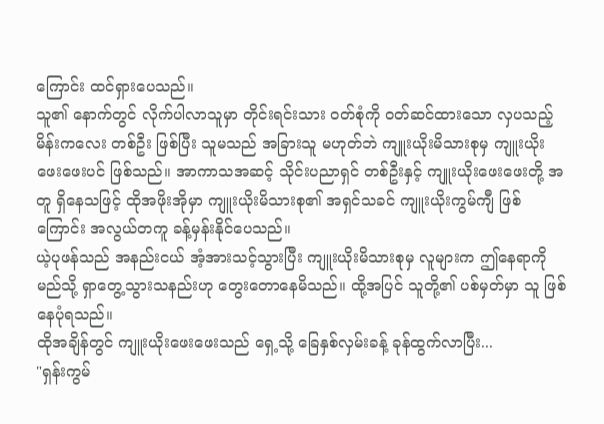ကြောင်း ထင်ရှားပေသည်။
သူ၏ နောက်တွင် လိုက်ပါလာသူမှာ တိုင်းရင်းသား ဝတ်စုံကို ဝတ်ဆင်ထားသော လှပသည့် မိန်းကလေး တစ်ဦး ဖြစ်ပြီး သူမသည် အခြားသူ မဟုတ်ဘဲ ကျူးယိုးမိသားစုမှ ကျူးယိုးဖေးဖေးပင် ဖြစ်သည်။ အာကာသအဆင့် သိုင်းပညာရှင် တစ်ဦးနှင့် ကျူးယိုးဖေးဖေးတို့ အတူ ရှိနေသဖြင့် ထိုအဖိုးအိုမှာ ကျူးယိုးမိသားစု၏ အရှင်သခင် ကျူးယိုးကွမ်ကျီ ဖြစ်ကြောင်း အလွယ်တကူ ခန့်မှန်းနိုင်ပေသည်။
ယဲ့ပုဖန်သည် အနည်းငယ် အံ့အားသင့်သွားပြီး ကျူးယိုးမိသားစုမှ လူများက ဤနေရာကို မည်သို့ ရှာတွေ့သွားသနည်းဟု တွေးတောနေမိသည်။ ထို့အပြင် သူတို့၏ ပစ်မှတ်မှာ သူ ဖြစ်နေပုံရသည်။
ထိုအချိန်တွင် ကျူးယိုးဖေးဖေးသည် ရှေ့သို့ ခြေနှစ်လှမ်းခန့် ခုန်ထွက်လာပြီး...
"ရှန်းကွမ်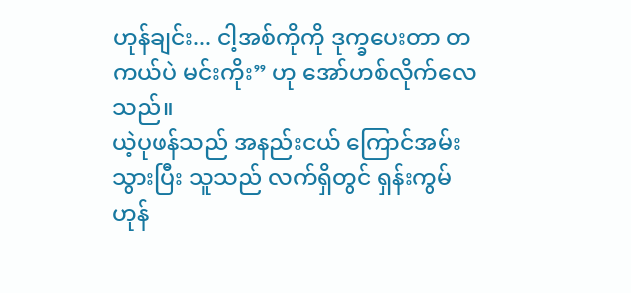ဟုန်ချင်း... ငါ့အစ်ကိုကို ဒုက္ခပေးတာ တကယ်ပဲ မင်းကိုး” ဟု အော်ဟစ်လိုက်လေသည်။
ယဲ့ပုဖန်သည် အနည်းငယ် ကြောင်အမ်းသွားပြီး သူသည် လက်ရှိတွင် ရှန်းကွမ်ဟုန်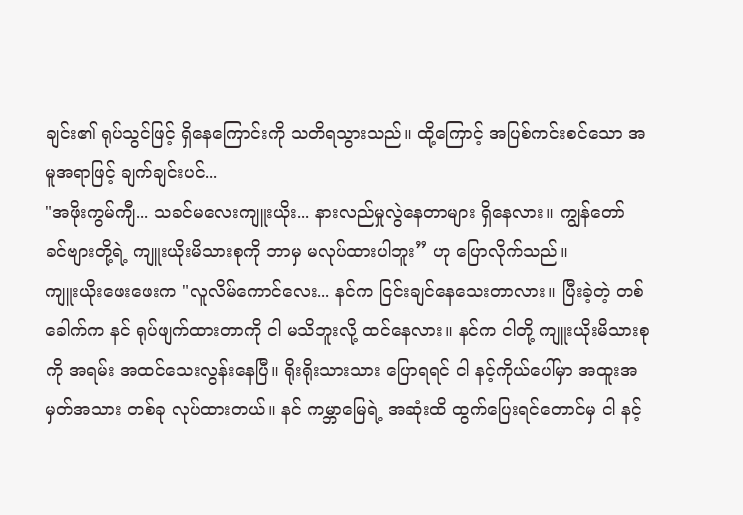ချင်း၏ ရုပ်သွင်ဖြင့် ရှိနေကြောင်းကို သတိရသွားသည်။ ထို့ကြောင့် အပြစ်ကင်းစင်သော အမူအရာဖြင့် ချက်ချင်းပင်...
"အဖိုးကွမ်ကျီ... သခင်မလေးကျူးယိုး... နားလည်မှုလွဲနေတာများ ရှိနေလား။ ကျွန်တော် ခင်ဗျားတို့ရဲ့ ကျူးယိုးမိသားစုကို ဘာမှ မလုပ်ထားပါဘူး” ဟု ပြောလိုက်သည်။
ကျူးယိုးဖေးဖေးက "လူလိမ်ကောင်လေး... နင်က ငြင်းချင်နေသေးတာလား။ ပြီးခဲ့တဲ့ တစ်ခေါက်က နင် ရုပ်ဖျက်ထားတာကို ငါ မသိဘူးလို့ ထင်နေလား။ နင်က ငါတို့ ကျူးယိုးမိသားစုကို အရမ်း အထင်သေးလွန်းနေပြီ။ ရိုးရိုးသားသား ပြောရရင် ငါ နင့်ကိုယ်ပေါ်မှာ အထူးအမှတ်အသား တစ်ခု လုပ်ထားတယ်။ နင် ကမ္ဘာမြေရဲ့ အဆုံးထိ ထွက်ပြေးရင်တောင်မှ ငါ နင့်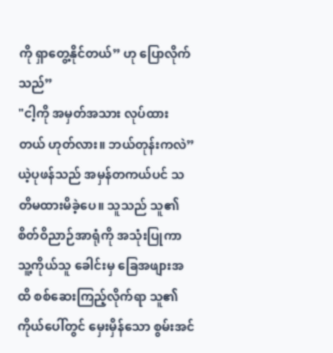ကို ရှာတွေ့နိုင်တယ်” ဟု ပြောလိုက်သည်”
"ငါ့ကို အမှတ်အသား လုပ်ထားတယ် ဟုတ်လား။ ဘယ်တုန်းကလဲ”
ယဲ့ပုဖန်သည် အမှန်တကယ်ပင် သတိမထားမိခဲ့ပေ။ သူသည် သူ၏ စိတ်ဝိညာဉ်အာရုံကို အသုံးပြုကာ သူ့ကိုယ်သူ ခေါင်းမှ ခြေအဖျားအထိ စစ်ဆေးကြည့်လိုက်ရာ သူ၏ ကိုယ်ပေါ်တွင် မှေးမှိန်သော စွမ်းအင်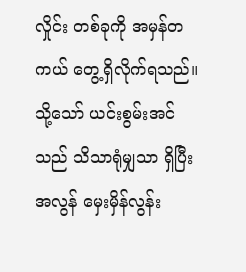လှိုင်း တစ်ခုကို အမှန်တကယ် တွေ့ရှိလိုက်ရသည်။
သို့သော် ယင်းစွမ်းအင်သည် သိသာရုံမျှသာ ရှိပြီး အလွန် မှေးမှိန်လွန်း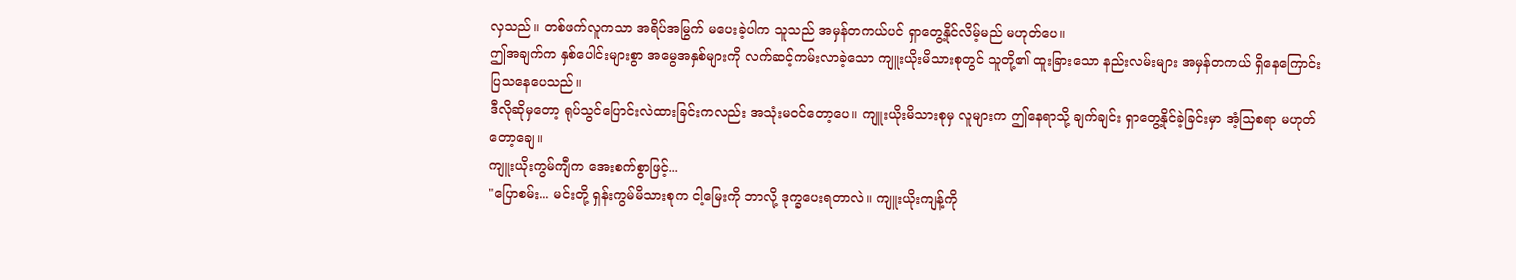လှသည်။ တစ်ဖက်လူကသာ အရိပ်အမြွက် မပေးခဲ့ပါက သူသည် အမှန်တကယ်ပင် ရှာတွေ့နိုင်လိမ့်မည် မဟုတ်ပေ။
ဤအချက်က နှစ်ပေါင်းများစွာ အမွေအနှစ်များကို လက်ဆင့်ကမ်းလာခဲ့သော ကျူးယိုးမိသားစုတွင် သူတို့၏ ထူးခြားသော နည်းလမ်းများ အမှန်တကယ် ရှိနေကြောင်း ပြသနေပေသည်။
ဒီလိုဆိုမှတော့ ရုပ်သွင်ပြောင်းလဲထားခြင်းကလည်း အသုံးမဝင်တော့ပေ။ ကျူးယိုးမိသားစုမှ လူများက ဤနေရာသို့ ချက်ချင်း ရှာတွေ့နိုင်ခဲ့ခြင်းမှာ အံ့သြစရာ မဟုတ်တော့ချေ။
ကျူးယိုးကွမ်ကျီက အေးစက်စွာဖြင့်...
"ပြောစမ်း... မင်းတို့ ရှန်းကွမ်မိသားစုက ငါ့မြေးကို ဘာလို့ ဒုက္ခပေးရတာလဲ။ ကျူးယိုးကျန့်ကို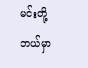မင်းတို့ ဘယ်မှာ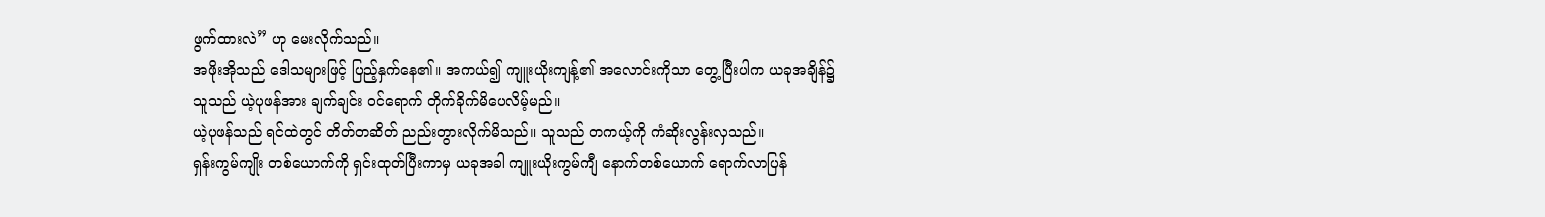ဖွက်ထားလဲ” ဟု မေးလိုက်သည်။
အဖိုးအိုသည် ဒေါသများဖြင့် ပြည့်နှက်နေ၏။ အကယ်၍ ကျူးယိုးကျန့်၏ အလောင်းကိုသာ တွေ့ပြီးပါက ယခုအချိန်၌ သူသည် ယဲ့ပုဖန်အား ချက်ချင်း ဝင်ရောက် တိုက်ခိုက်မိပေလိမ့်မည်။
ယဲ့ပုဖန်သည် ရင်ထဲတွင် တိတ်တဆိတ် ညည်းတွားလိုက်မိသည်။ သူသည် တကယ့်ကို ကံဆိုးလွန်းလှသည်။
ရှန်းကွမ်ကျိုး တစ်ယောက်ကို ရှင်းထုတ်ပြီးကာမှ ယခုအခါ ကျူးယိုးကွမ်ကျီ နောက်တစ်ယောက် ရောက်လာပြန်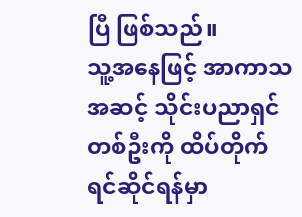ပြီ ဖြစ်သည်။
သူ့အနေဖြင့် အာကာသအဆင့် သိုင်းပညာရှင် တစ်ဦးကို ထိပ်တိုက် ရင်ဆိုင်ရန်မှာ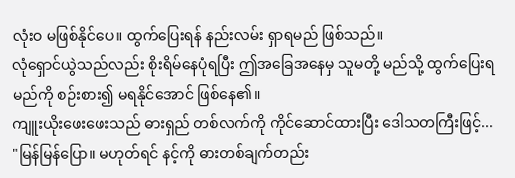လုံးဝ မဖြစ်နိုင်ပေ။ ထွက်ပြေးရန် နည်းလမ်း ရှာရမည် ဖြစ်သည်။
လုံရှောင်ယွဲသည်လည်း စိုးရိမ်နေပုံရပြီး ဤအခြေအနေမှ သူမတို့ မည်သို့ ထွက်ပြေးရမည်ကို စဉ်းစား၍ မရနိုင်အောင် ဖြစ်နေ၏။
ကျူးယိုးဖေးဖေးသည် ဓားရှည် တစ်လက်ကို ကိုင်ဆောင်ထားပြီး ဒေါသတကြီးဖြင့်...
"မြန်မြန်ပြော။ မဟုတ်ရင် နင့်ကို ဓားတစ်ချက်တည်း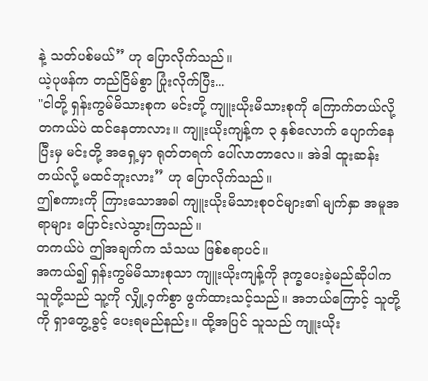နဲ့ သတ်ပစ်မယ်” ဟု ပြောလိုက်သည်။
ယဲ့ပုဖန်က တည်ငြိမ်စွာ ပြုံးလိုက်ပြီး...
"ငါတို့ ရှန်းကွမ်မိသားစုက မင်းတို့ ကျူးယိုးမိသားစုကို ကြောက်တယ်လို့ တကယ်ပဲ ထင်နေတာလား။ ကျူးယိုးကျန့်က ၃ နှစ်လောက် ပျောက်နေပြီးမှ မင်းတို့ အရှေ့မှာ ရုတ်တရက် ပေါ်လာတာလေ။ အဲဒါ ထူးဆန်းတယ်လို့ မထင်ဘူးလား” ဟု ပြောလိုက်သည်။
ဤစကားကို ကြားသောအခါ ကျူးယိုးမိသားစုဝင်များ၏ မျက်နှာ အမူအရာများ ပြောင်းလဲသွားကြသည်။
တကယ်ပဲ ဤအချက်က သံသယ ဖြစ်စရာပင်။
အကယ်၍ ရှန်းကွမ်မိသားစုသာ ကျူးယိုးကျန့်ကို ဒုက္ခပေးခဲ့မည်ဆိုပါက သူတို့သည် သူ့ကို လျှို့ဝှက်စွာ ဖွက်ထားသင့်သည်။ အဘယ်ကြောင့် သူတို့ကို ရှာတွေ့ခွင့် ပေးရမည်နည်း။ ထို့အပြင် သူသည် ကျူးယိုး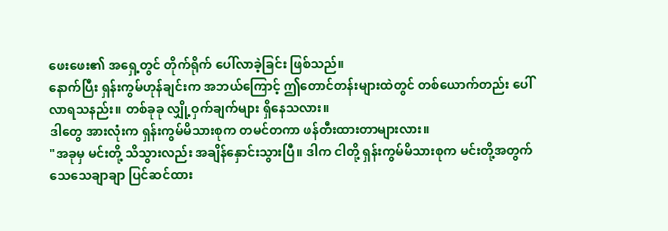ဖေးဖေး၏ အရှေ့တွင် တိုက်ရိုက် ပေါ်လာခဲ့ခြင်း ဖြစ်သည်။
နောက်ပြီး ရှန်းကွမ်ဟုန်ချင်းက အဘယ်ကြောင့် ဤတောင်တန်းများထဲတွင် တစ်ယောက်တည်း ပေါ်လာရသနည်း။ တစ်ခုခု လျှို့ဝှက်ချက်များ ရှိနေသလား။
ဒါတွေ အားလုံးက ရှန်းကွမ်မိသားစုက တမင်တကာ ဖန်တီးထားတာများလား။
"အခုမှ မင်းတို့ သိသွားလည်း အချိန်နှောင်းသွားပြီ။ ဒါက ငါတို့ ရှန်းကွမ်မိသားစုက မင်းတို့အတွက် သေသေချာချာ ပြင်ဆင်ထား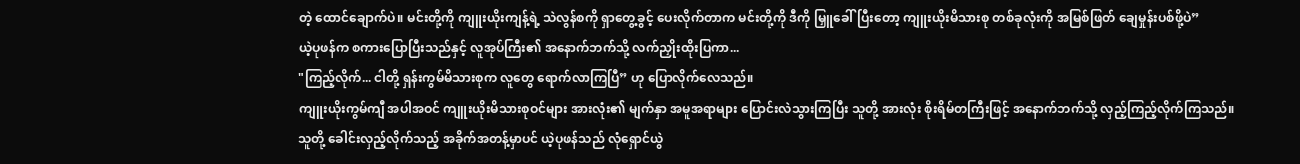တဲ့ ထောင်ချောက်ပဲ။ မင်းတို့ကို ကျူးယိုးကျန့်ရဲ့ သဲလွန်စကို ရှာတွေ့ခွင့် ပေးလိုက်တာက မင်းတို့ကို ဒီကို မြှူခေါ်ပြီးတော့ ကျူးယိုးမိသားစု တစ်ခုလုံးကို အမြစ်ဖြတ် ချေမှုန်းပစ်ဖို့ပဲ”
ယဲ့ပုဖန်က စကားပြောပြီးသည်နှင့် လူအုပ်ကြီး၏ အနောက်ဘက်သို့ လက်ညှိုးထိုးပြကာ...
"ကြည့်လိုက်... ငါတို့ ရှန်းကွမ်မိသားစုက လူတွေ ရောက်လာကြပြီ” ဟု ပြောလိုက်လေသည်။
ကျူးယိုးကွမ်ကျီ အပါအဝင် ကျူးယိုးမိသားစုဝင်များ အားလုံး၏ မျက်နှာ အမူအရာများ ပြောင်းလဲသွားကြပြီး သူတို့ အားလုံး စိုးရိမ်တကြီးဖြင့် အနောက်ဘက်သို့ လှည့်ကြည့်လိုက်ကြသည်။
သူတို့ ခေါင်းလှည့်လိုက်သည့် အခိုက်အတန့်မှာပင် ယဲ့ပုဖန်သည် လုံရှောင်ယွဲ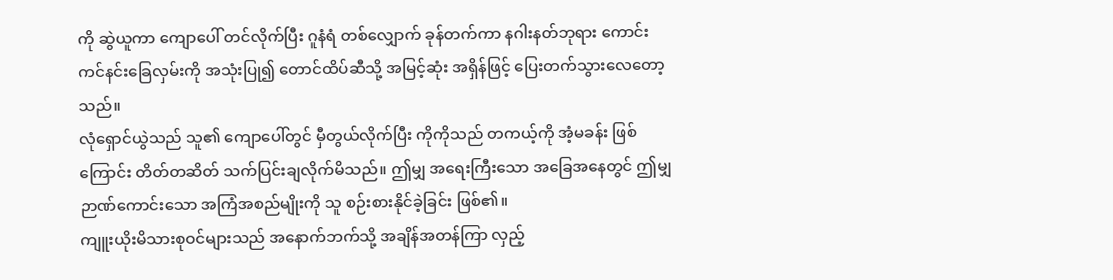ကို ဆွဲယူကာ ကျောပေါ် တင်လိုက်ပြီး ဂူနံရံ တစ်လျှောက် ခုန်တက်ကာ နဂါးနတ်ဘုရား ကောင်းကင်နင်းခြေလှမ်းကို အသုံးပြု၍ တောင်ထိပ်ဆီသို့ အမြင့်ဆုံး အရှိန်ဖြင့် ပြေးတက်သွားလေတော့သည်။
လုံရှောင်ယွဲသည် သူ၏ ကျောပေါ်တွင် မှီတွယ်လိုက်ပြီး ကိုကိုသည် တကယ့်ကို အံ့မခန်း ဖြစ်ကြောင်း တိတ်တဆိတ် သက်ပြင်းချလိုက်မိသည်။ ဤမျှ အရေးကြီးသော အခြေအနေတွင် ဤမျှ ဉာဏ်ကောင်းသော အကြံအစည်မျိုးကို သူ စဉ်းစားနိုင်ခဲ့ခြင်း ဖြစ်၏။
ကျူးယိုးမိသားစုဝင်များသည် အနောက်ဘက်သို့ အချိန်အတန်ကြာ လှည့်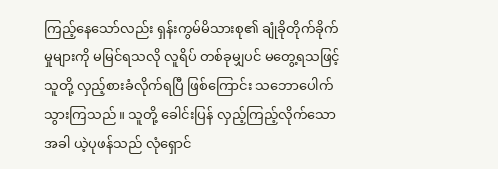ကြည့်နေသော်လည်း ရှန်းကွမ်မိသားစု၏ ချုံခိုတိုက်ခိုက်မှုများကို မမြင်ရသလို လူရိပ် တစ်ခုမျှပင် မတွေ့ရသဖြင့် သူတို့ လှည့်စားခံလိုက်ရပြီ ဖြစ်ကြောင်း သဘောပေါက်သွားကြသည်။ သူတို့ ခေါင်းပြန် လှည့်ကြည့်လိုက်သောအခါ ယဲ့ပုဖန်သည် လုံရှောင်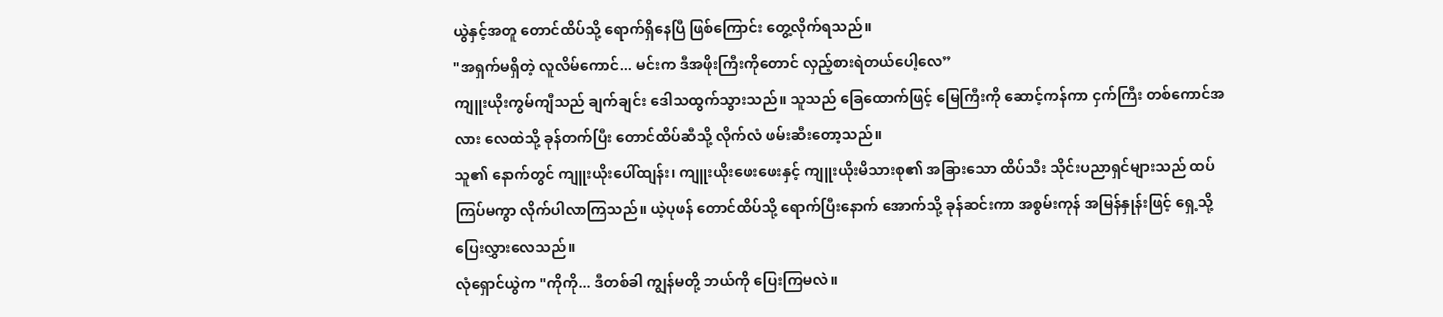ယွဲနှင့်အတူ တောင်ထိပ်သို့ ရောက်ရှိနေပြီ ဖြစ်ကြောင်း တွေ့လိုက်ရသည်။
"အရှက်မရှိတဲ့ လူလိမ်ကောင်... မင်းက ဒီအဖိုးကြီးကိုတောင် လှည့်စားရဲတယ်ပေါ့လေ”
ကျူးယိုးကွမ်ကျီသည် ချက်ချင်း ဒေါသထွက်သွားသည်။ သူသည် ခြေထောက်ဖြင့် မြေကြီးကို ဆောင့်ကန်ကာ ငှက်ကြီး တစ်ကောင်အလား လေထဲသို့ ခုန်တက်ပြီး တောင်ထိပ်ဆီသို့ လိုက်လံ ဖမ်းဆီးတော့သည်။
သူ၏ နောက်တွင် ကျူးယိုးပေါ်ထျန်း၊ ကျူးယိုးဖေးဖေးနှင့် ကျူးယိုးမိသားစု၏ အခြားသော ထိပ်သီး သိုင်းပညာရှင်များသည် ထပ်ကြပ်မကွာ လိုက်ပါလာကြသည်။ ယဲ့ပုဖန် တောင်ထိပ်သို့ ရောက်ပြီးနောက် အောက်သို့ ခုန်ဆင်းကာ အစွမ်းကုန် အမြန်နှုန်းဖြင့် ရှေ့သို့ ပြေးလွှားလေသည်။
လုံရှောင်ယွဲက "ကိုကို... ဒီတစ်ခါ ကျွန်မတို့ ဘယ်ကို ပြေးကြမလဲ။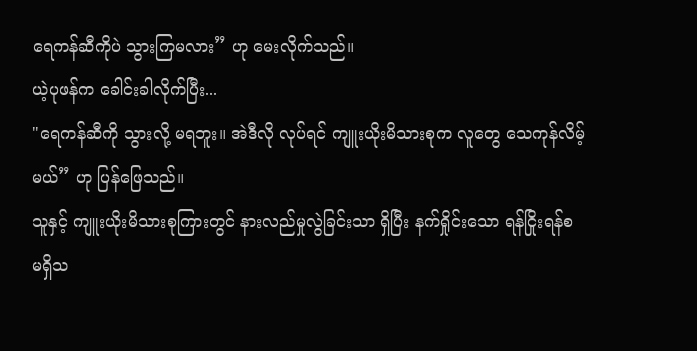ရေကန်ဆီကိုပဲ သွားကြမလား” ဟု မေးလိုက်သည်။
ယဲ့ပုဖန်က ခေါင်းခါလိုက်ပြီး...
"ရေကန်ဆီကို သွားလို့ မရဘူး။ အဲဒီလို လုပ်ရင် ကျူးယိုးမိသားစုက လူတွေ သေကုန်လိမ့်မယ်” ဟု ပြန်ဖြေသည်။
သူနှင့် ကျူးယိုးမိသားစုကြားတွင် နားလည်မှုလွဲခြင်းသာ ရှိပြီး နက်ရှိုင်းသော ရန်ငြိုးရန်စ မရှိသ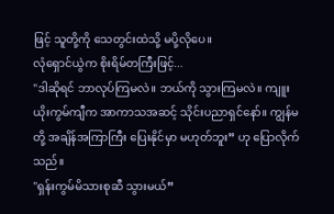ဖြင့် သူတို့ကို သေတွင်းထဲသို့ မပို့လိုပေ။
လုံရှောင်ယွဲက စိုးရိမ်တကြီးဖြင့်...
"ဒါဆိုရင် ဘာလုပ်ကြမလဲ။ ဘယ်ကို သွားကြမလဲ။ ကျူးယိုးကွမ်ကျီက အာကာသအဆင့် သိုင်းပညာရှင်နော်။ ကျွန်မတို့ အချိန်အကြာကြီး ပြေးနိုင်မှာ မဟုတ်ဘူး” ဟု ပြောလိုက်သည်။
"ရှန်းကွမ်မိသားစုဆီ သွားမယ်”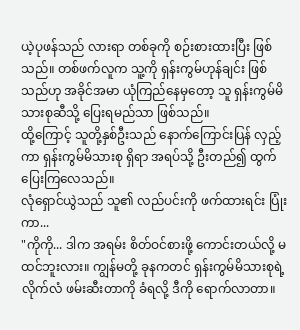ယဲ့ပုဖန်သည် လားရာ တစ်ခုကို စဉ်းစားထားပြီး ဖြစ်သည်။ တစ်ဖက်လူက သူ့ကို ရှန်းကွမ်ဟုန်ချင်း ဖြစ်သည်ဟု အခိုင်အမာ ယုံကြည်နေမှတော့ သူ ရှန်းကွမ်မိသားစုဆီသို့ ပြေးရမည်သာ ဖြစ်သည်။
ထို့ကြောင့် သူတို့နှစ်ဦးသည် နောက်ကြောင်းပြန် လှည့်ကာ ရှန်းကွမ်မိသားစု ရှိရာ အရပ်သို့ ဦးတည်၍ ထွက်ပြေးကြလေသည်။
လုံရှောင်ယွဲသည် သူ၏ လည်ပင်းကို ဖက်ထားရင်း ပြုံးကာ...
"ကိုကို... ဒါက အရမ်း စိတ်ဝင်စားဖို့ ကောင်းတယ်လို့ မထင်ဘူးလား။ ကျွန်မတို့ ခုနကတင် ရှန်းကွမ်မိသားစုရဲ့ လိုက်လံ ဖမ်းဆီးတာကို ခံရလို့ ဒီကို ရောက်လာတာ။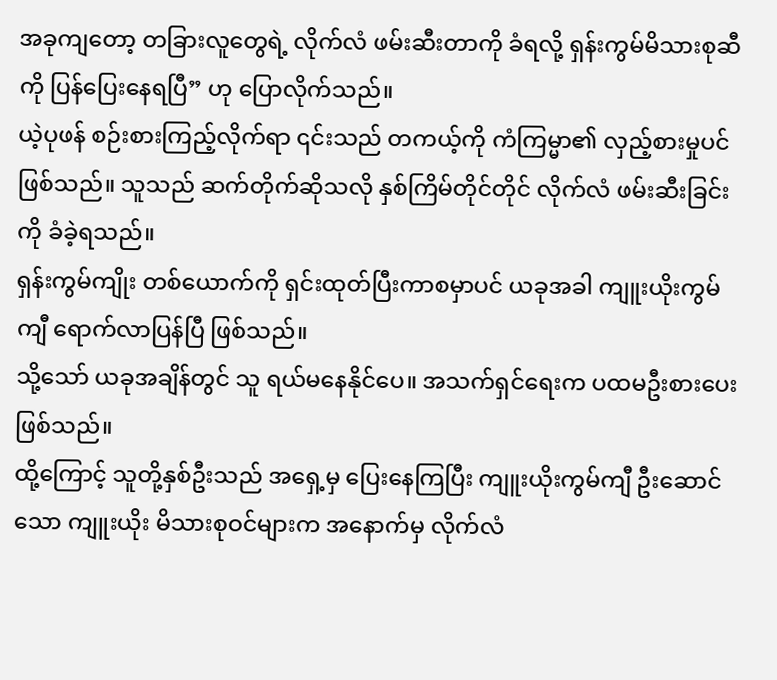အခုကျတော့ တခြားလူတွေရဲ့ လိုက်လံ ဖမ်းဆီးတာကို ခံရလို့ ရှန်းကွမ်မိသားစုဆီကို ပြန်ပြေးနေရပြီ” ဟု ပြောလိုက်သည်။
ယဲ့ပုဖန် စဉ်းစားကြည့်လိုက်ရာ ၎င်းသည် တကယ့်ကို ကံကြမ္မာ၏ လှည့်စားမှုပင် ဖြစ်သည်။ သူသည် ဆက်တိုက်ဆိုသလို နှစ်ကြိမ်တိုင်တိုင် လိုက်လံ ဖမ်းဆီးခြင်းကို ခံခဲ့ရသည်။
ရှန်းကွမ်ကျိုး တစ်ယောက်ကို ရှင်းထုတ်ပြီးကာစမှာပင် ယခုအခါ ကျူးယိုးကွမ်ကျီ ရောက်လာပြန်ပြီ ဖြစ်သည်။
သို့သော် ယခုအချိန်တွင် သူ ရယ်မနေနိုင်ပေ။ အသက်ရှင်ရေးက ပထမဦးစားပေး ဖြစ်သည်။
ထို့ကြောင့် သူတို့နှစ်ဦးသည် အရှေ့မှ ပြေးနေကြပြီး ကျူးယိုးကွမ်ကျီ ဦးဆောင်သော ကျူးယိုး မိသားစုဝင်များက အနောက်မှ လိုက်လံ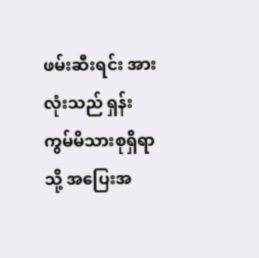ဖမ်းဆီးရင်း အားလုံးသည် ရှန်းကွမ်မိသားစုရှိရာသို့ အပြေးအ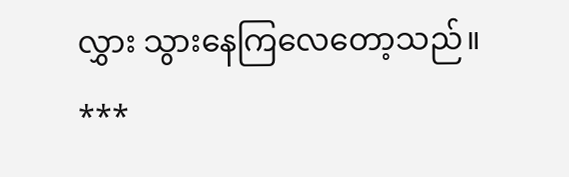လွှား သွားနေကြလေတော့သည်။
***